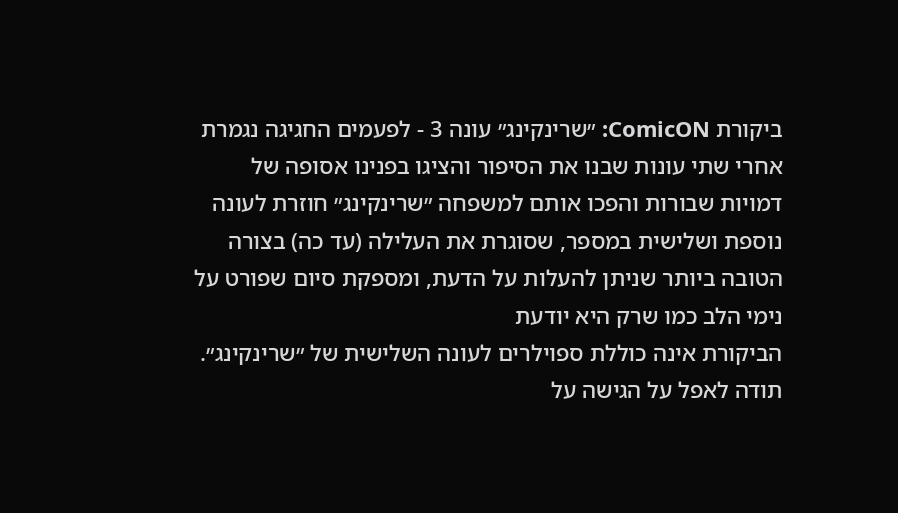ביקורת ComicON: ״שרינקינג״ עונה 3 - לפעמים החגיגה נגמרת
אחרי שתי עונות שבנו את הסיפור והציגו בפנינו אסופה של דמויות שבורות והפכו אותם למשפחה ״שרינקינג״ חוזרת לעונה נוספת ושלישית במספר, שסוגרת את העלילה (עד כה) בצורה הטובה ביותר שניתן להעלות על הדעת, ומספקת סיום שפורט על נימי הלב כמו שרק היא יודעת
הביקורת אינה כוללת ספוילרים לעונה השלישית של ״שרינקינג״. תודה לאפל על הגישה על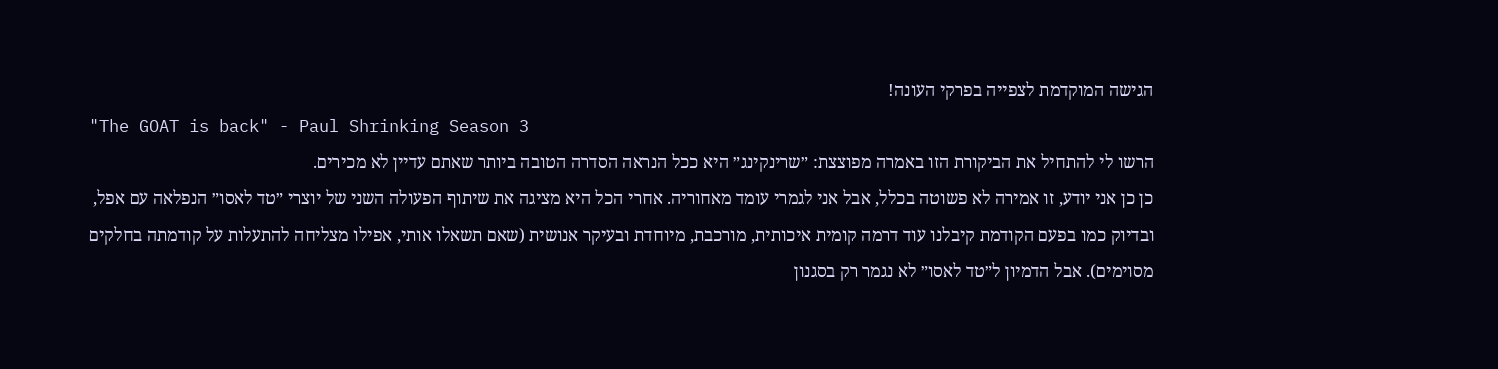הגישה המוקדמת לצפייה בפרקי העונה!
"The GOAT is back" - Paul Shrinking Season 3
הרשו לי להתחיל את הביקורת הזו באמרה מפוצצת: ״שרינקינג״ היא ככל הנראה הסדרה הטובה ביותר שאתם עדיין לא מכירים.
כן כן אני יודע, זו אמירה לא פשוטה בכלל, אבל אני לגמרי עומד מאחוריה. אחרי הכל היא מציגה את שיתוף הפעולה השני של יוצרי ״טד לאסו״ הנפלאה עם אפל, ובדיוק כמו בפעם הקודמת קיבלנו עוד דרמה קומית איכותית, מורכבת, מיוחדת ובעיקר אנושית (שאם תשאלו אותי, אפילו מצליחה להתעלות על קודמתה בחלקים מסוימים). אבל הדמיון ל״טד לאסו״ לא נגמר רק בסגנון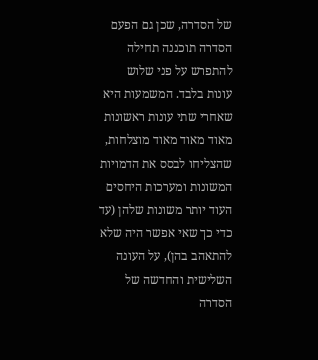של הסדרה, שכן גם הפעם הסדרה תוכננה תחילה להתפרש על פני שלוש עונות בלבד. המשמעות היא שאחרי שתי עונות ראשונות מאוד מאוד מאוד מוצלחות, שהצליחו לבסס את הדמויות המשונות ומערכות היחסים העוד יותר משונות שלהן (עד כדי כך שאי אפשר היה שלא להתאהב בהן), על העונה השלישית והחדשה של הסדרה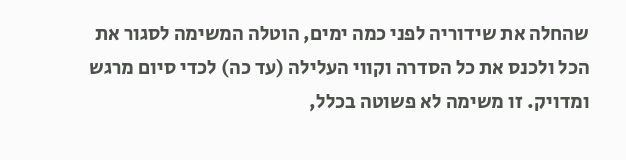שהחלה את שידוריה לפני כמה ימים, הוטלה המשימה לסגור את הכל ולכנס את כל הסדרה וקווי העלילה (עד כה) לכדי סיום מרגש ומדויק. זו משימה לא פשוטה בכלל,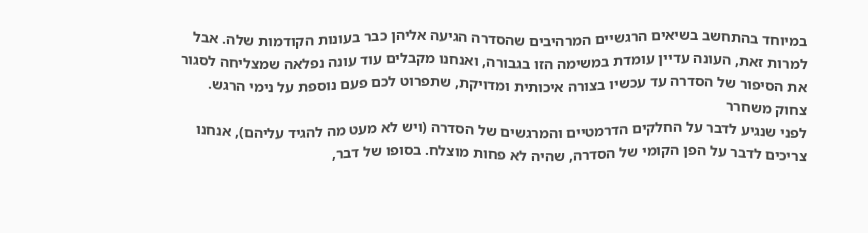במיוחד בהתחשב בשיאים הרגשיים המרהיבים שהסדרה הגיעה אליהן כבר בעונות הקודמות שלה. אבל למרות זאת, העונה עדיין עומדת במשימה הזו בגבורה, ואנחנו מקבלים עוד עונה נפלאה שמצליחה לסגור את הסיפור של הסדרה עד עכשיו בצורה איכותית ומדויקת, שתפרוט לכם פעם נוספת על נימי הרגש.
צחוק משחרר
לפני שנגיע לדבר על החלקים הדרמטיים והמרגשים של הסדרה (ויש לא מעט מה להגיד עליהם), אנחנו צריכים לדבר על הפן הקומי של הסדרה, שהיה לא פחות מוצלח. בסופו של דבר,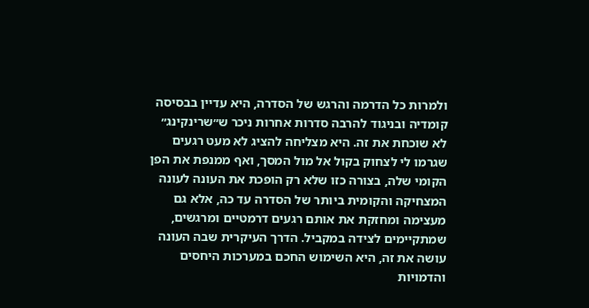ולמרות כל הדרמה והרגש של הסדרה, היא עדיין בבסיסה קומדיה ובניגוד להרבה סדרות אחרות ניכר ש״שרינקינג״ לא שוכחת את זה. היא מצליחה להציג לא מעט רגעים שגרמו לי לצחוק בקול אל מול המסך, ואף ממנפת את הפן הקומי שלה, בצורה כזו שלא רק הופכת את העונה לעונה המצחיקה והקומית ביותר של הסדרה עד כה, אלא גם מעצימה ומחזקת את אותם רגעים דרמטיים ומרגשים, שמתקיימים לצידה במקביל. הדרך העיקרית שבה העונה עושה את זה, היא השימוש החכם במערכות היחסים והדמויות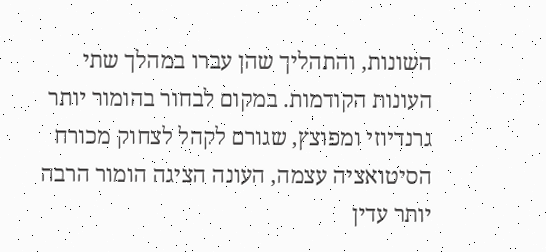השונות, והתהליך שהן עברו במהלך שתי העונות הקודמות. במקום לבחור בהומור יותר גרנדיוזי ומפוצץ, שגורם לקהל לצחוק מכורח הסיטואציה עצמה, העונה הציגה הומור הרבה יותר עדין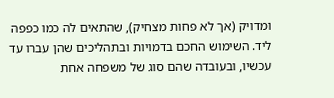ומדויק (אך לא פחות מצחיק), שהתאים לה כמו כפפה ליד. השימוש החכם בדמויות ובתהליכים שהן עברו עד עכשיו, ובעובדה שהם סוג של משפחה אחת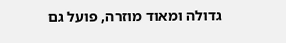גדולה ומאוד מוזרה, פועל גם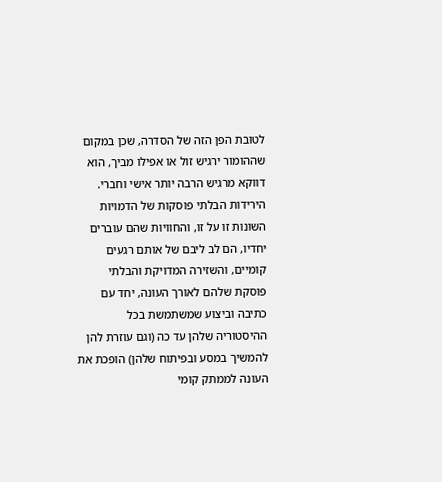לטובת הפן הזה של הסדרה, שכן במקום שההומור ירגיש זול או אפילו מביך, הוא דווקא מרגיש הרבה יותר אישי וחברי. הירידות הבלתי פוסקות של הדמויות השונות זו על זו, והחוויות שהם עוברים יחדיו, הם לב ליבם של אותם רגעים קומיים, והשזירה המדויקת והבלתי פוסקת שלהם לאורך העונה, יחד עם כתיבה וביצוע שמשתמשת בכל ההיסטוריה שלהן עד כה (וגם עוזרת להן להמשיך במסע ובפיתוח שלהן) הופכת את העונה לממתק קומי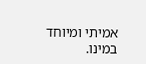אמיתי ומיוחד במינו.